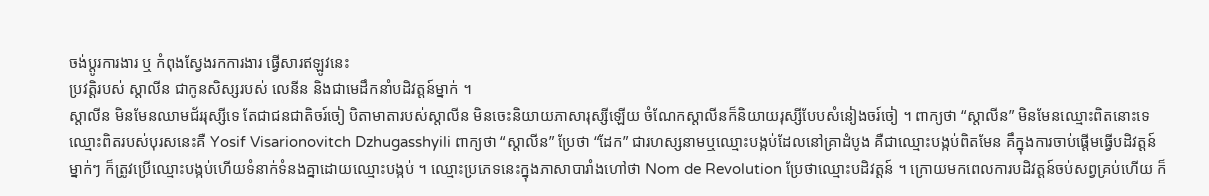ចង់ប្តូរការងារ ឬ កំពុងស្វែងរកការងារ ផ្វើសារឥឡូវនេះ
ប្រវត្តិរបស់ ស្តាលីន ជាកូនសិស្សរបស់ លេនីន និងជាមេដឹកនាំបដិវត្តន៍ម្នាក់ ។
ស្តាលីន មិនមែនឈាមជ័ររុស្សីទេ តែជាជនជាតិចរ៍ចៀ បិតាមាតារបស់ស្តាលីន មិនចេះនិយាយភាសារុស្សីឡើយ ចំណែកស្តាលីនក៏និយាយរុស្សីបែបសំនៀងចរ៍ចៀ ។ ពាក្យថា “ស្តាលីន” មិនមែនឈ្មោះពិតនោះទេ ឈ្មោះពិតរបស់បុរសនេះគឺ Yosif Visarionovitch Dzhugasshyili ពាក្យថា “ស្តាលីន” ប្រែថា “ដែក” ជារហស្សនាមឬឈ្មោះបង្កប់ដែលនៅគ្រាដំបូង គឺជាឈ្មោះបង្កប់ពិតមែន គឹក្នុងការចាប់ផ្តើមធ្វើបដិវត្តន៍ម្នាក់ៗ ក៏ត្រូវប្រើឈ្មោះបង្កប់ហើយទំនាក់ទំនងគ្នាដោយឈ្មោះបង្កប់ ។ ឈ្មោះប្រភេទនេះក្នុងភាសាបារាំងហៅថា Nom de Revolution ប្រែថាឈ្មោះបដិវត្តន៍ ។ ក្រោយមកពេលការបដិវត្តន៍ចប់សព្វគ្រប់ហើយ ក៏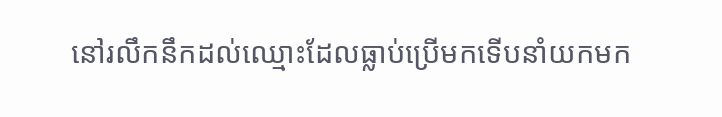នៅរលឹកនឹកដល់ឈ្មោះដែលធ្លាប់ប្រើមកទើបនាំយកមក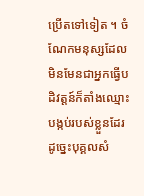ប្រើតទៅទៀត ។ ចំណែកមនុស្សដែលមិនមែនជាអ្នកធ្វើបដិវត្តន៍ក៏តាំងឈ្មោះបង្កប់របស់ខ្លួនដែរ ដូច្នេះបុគ្គលសំ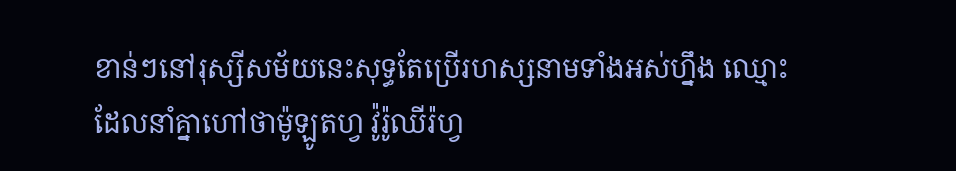ខាន់ៗនៅរុស្សីសម័យនេះសុទ្ធតែប្រើរហស្សនាមទាំងអស់ហ្នឹង ឈ្មោះដែលនាំគ្នាហៅថាម៉ូឡូតហ្វ វ៉ូរ៉ូឈីរ៉ហ្វ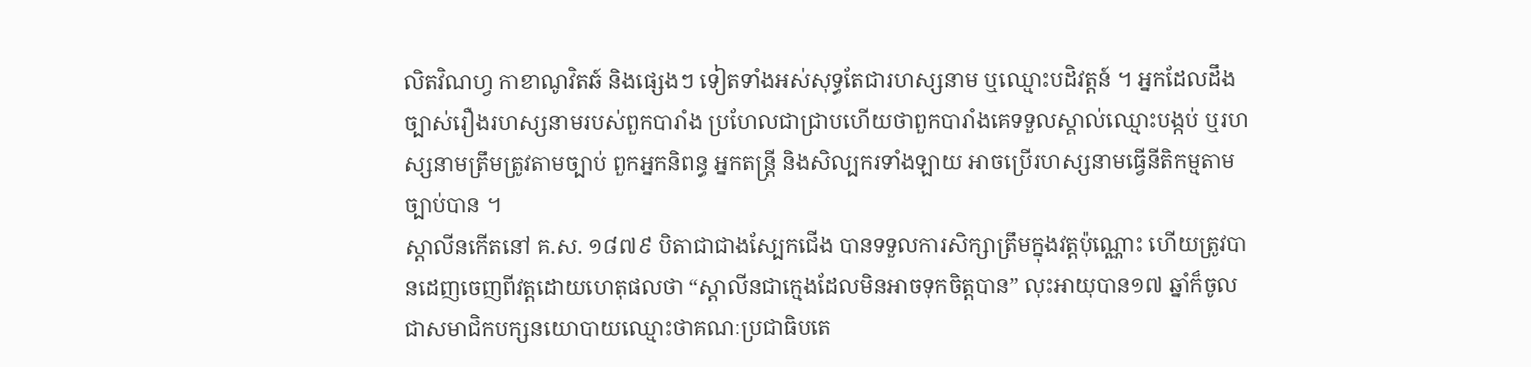លិតវិណហ្វ កាខាណូវិតឆ៍ និងផ្សេងៗ ទៀតទាំងអស់សុទ្ធតែជារហស្សនាម ឬឈ្មោះបដិវត្តន៍ ។ អ្នកដែលដឹងច្បាស់រឿងរហស្សនាមរបស់ពួកបារាំង ប្រហែលជាជ្រាបហើយថាពួកបារាំងគេទទួលស្គាល់ឈ្មោះបង្កប់ ឬរហស្សនាមត្រឹមត្រូវតាមច្បាប់ ពួកអ្នកនិពន្ធ អ្នកតន្ត្រី និងសិល្បករទាំងឡាយ អាចប្រើរហស្សនាមធ្វើនីតិកម្មតាមច្បាប់បាន ។
ស្តាលីនកើតនៅ គ.ស. ១៨៧៩ បិតាជាជាងស្បែកជើង បានទទួលការសិក្សាត្រឹមក្នុងវត្តប៉ុណ្ណោះ ហើយត្រូវបានដេញចេញពីវត្តដោយហេតុផលថា “ស្តាលីនជាក្មេងដែលមិនអាចទុកចិត្តបាន” លុះអាយុបាន១៧ ឆ្នាំក៏ចូលជាសមាជិកបក្សនយោបាយឈ្មោះថាគណៈប្រជាធិបតេ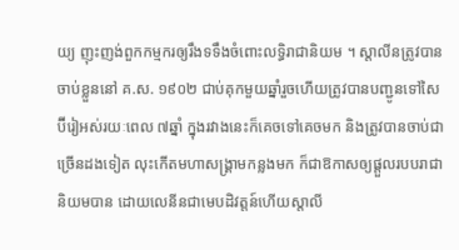យ្យ ញុះញង់ពួកកម្មករឲ្យរឹងទទឹងចំពោះលទ្ធិរាជានិយម ។ ស្តាលីនត្រូវបានចាប់ខ្លួននៅ គ.ស. ១៩០២ ជាប់គុកមួយឆ្នាំរួចហើយត្រូវបានបញ្ជូនទៅសៃប៊ីរៀអស់រយៈពេល ៧ឆ្នាំ ក្នុងរវាងនេះក៏គេចទៅគេចមក និងត្រូវបានចាប់ជាច្រើនដងទៀត លុះកើតមហាសង្រ្គាមកន្លងមក ក៏ជាឱកាសឲ្យផ្តួលរបបរាជានិយមបាន ដោយលេនីនជាមេបដិវត្តន៍ហើយស្តាលី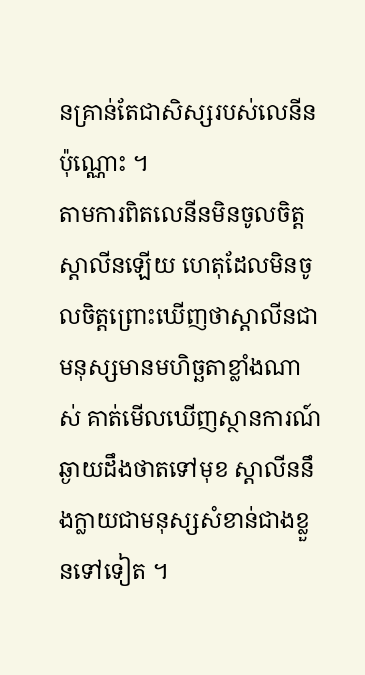នគ្រាន់តែជាសិស្សរបស់លេនីនប៉ុណ្ណោះ ។
តាមការពិតលេនីនមិនចូលចិត្តស្តាលីនឡើយ ហេតុដែលមិនចូលចិត្តព្រោះឃើញថាស្តាលីនជាមនុស្សមានមហិច្ឆតាខ្លាំងណាស់ គាត់មើលឃើញស្ថានការណ៍ឆ្ងាយដឹងថាតទៅមុខ ស្តាលីននឹងក្លាយជាមនុស្សសំខាន់ជាងខ្លួនទៅទៀត ។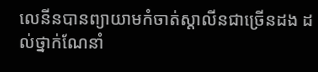លេនីនបានព្យាយាមកំចាត់ស្តាលីនជាច្រើនដង ដល់ថ្នាក់ណែនាំ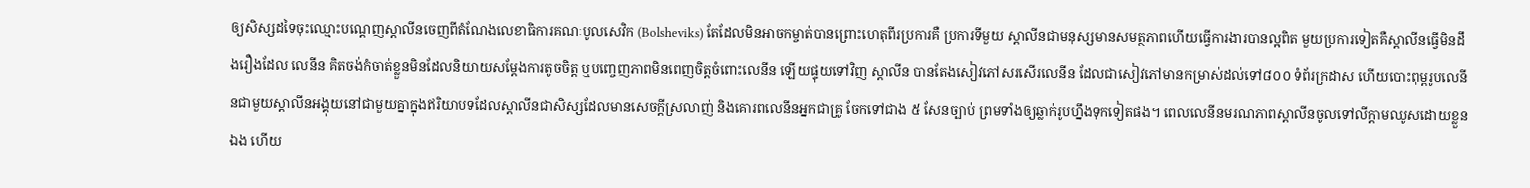ឲ្យសិស្សដទៃចុះឈ្មោះបណ្តេញស្តាលីនចេញពីតំណែងលេខាធិការគណៈបូលសេវិក (Bolsheviks) តែដែលមិនអាចកម្ចាត់បានព្រោះហេតុពីរប្រការគឺ ប្រការទីមួយ ស្តាលីនជាមនុស្សមានសមត្ថភាពហើយធ្វើការងារបានល្អពិត មួយប្រការទៀតគឺស្តាលីនធ្វើមិនដឹងរឿងដែល លេនីន គិតចង់កំចាត់ខ្លួនមិនដែលនិយាយសម្តែងការតូចចិត្ត ឬបញ្ចេញភាពមិនពេញចិត្តចំពោះលេនីន ឡើយផ្ទុយទៅវិញ ស្តាលីន បានតែងសៀវភៅសរសើរលេនីន ដែលជាសៀវភៅមានកម្រាស់ដល់ទៅ៨០០ ទំព័រក្រដាស ហើយបោះពុម្ពរូបលេនីនជាមួយស្តាលីនអង្គុយនៅជាមួយគ្នាក្នុងឥរិយាបទដែលស្តាលីនជាសិស្សដែលមានសេចក្តីស្រលាញ់ និងគោរពលេនីនអ្នកជាគ្រូ ចែកទៅជាង ៥ សែនច្បាប់ ព្រមទាំងឲ្យឆ្លាក់រូបហ្នឹងទុកទៀតផង។ ពេលលេនីនមរណភាពស្តាលីនចូលទៅលីក្តាមឈូសដោយខ្លួនឯង ហើយ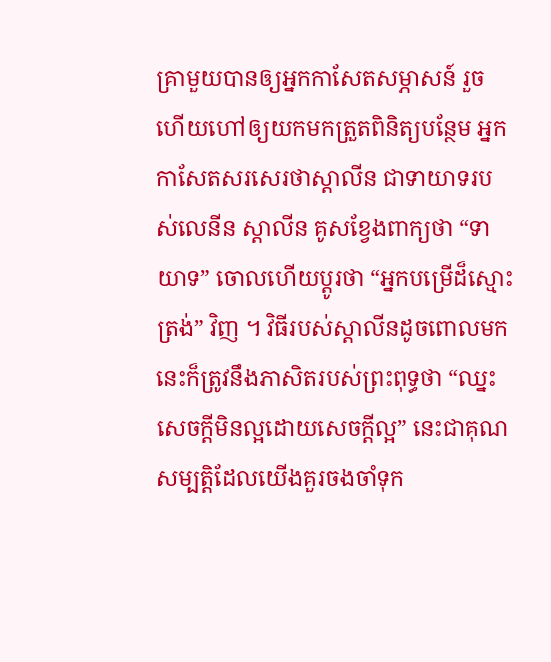គ្រាមួយបានឲ្យអ្នកកាសែតសម្ភាសន៍ រួចហើយហៅឲ្យយកមកត្រួតពិនិត្យបន្ថែម អ្នកកាសែតសរសេរថាស្តាលីន ជាទាយាទរបស់លេនីន ស្តាលីន គូសខ្វែងពាក្យថា “ទាយាទ” ចោលហើយប្តូរថា “អ្នកបម្រើដ៏ស្មោះត្រង់” វិញ ។ វិធីរបស់ស្តាលីនដូចពោលមកនេះក៏ត្រូវនឹងភាសិតរបស់ព្រះពុទ្ធថា “ឈ្នះសេចក្តីមិនល្អដោយសេចក្តីល្អ” នេះជាគុណសម្បត្តិដែលយើងគួរចងចាំទុក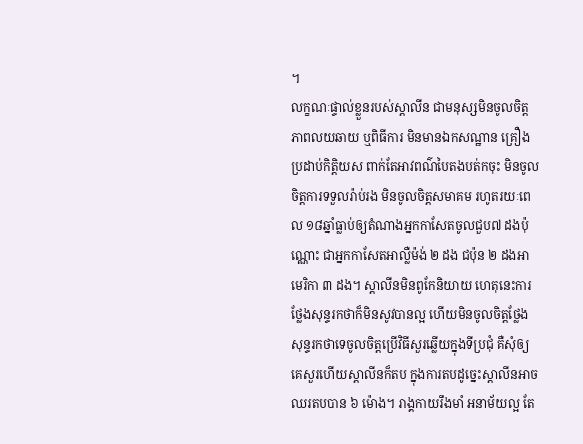។
លក្ខណៈផ្ទាល់ខ្លួនរបស់ស្តាលីន ជាមនុស្សមិនចូលចិត្តភាពលយឆាយ ឬពិធីការ មិនមានឯកសណ្ឋាន គ្រឿងប្រដាប់កិត្តិយស ពាក់តែអាវពណ៌បៃតងបត់កចុះ មិនចូលចិត្តការទទួលរ៉ាប់រង មិនចូលចិត្តសមាគម រហូតរយៈពេល ១៨ឆ្នាំធ្លាប់ឲ្យតំណាងអ្នកកាសែតចូលជួប៧ ដងប៉ុណ្ណោះ ជាអ្នកកាសែតអាល្លឺម៉ង់ ២ ដង ជប៉ុន ២ ដងអាមេរិកា ៣ ដង។ ស្តាលីនមិនពូកែនិយាយ ហេតុនេះការថ្លែងសុន្ទរកថាក៏មិនសូវបានល្អ ហើយមិនចូលចិត្តថ្លែងសុន្ទរកថាទេចូលចិត្តប្រើវិធីសួរឆ្លើយក្នុងទីប្រជុំ គឺសុំឲ្យគេសួរហើយស្តាលីនក៏តប ក្នុងការតបដូច្នេះស្តាលីនអាចឈរតបបាន ៦ ម៉ោង។ រាង្គកាយរឹងមាំ អនាម័យល្អ តែ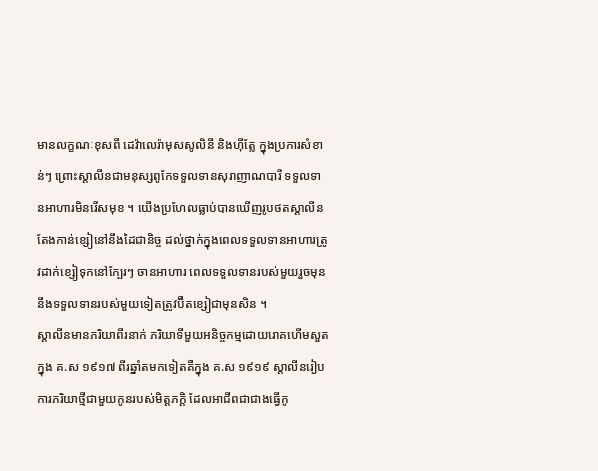មានលក្ខណៈខុសពី ដេវ៉ាលេរ៉ាមុសសូលិនី និងហ៊ីត្លែ ក្នុងប្រការសំខាន់ៗ ព្រោះស្តាលីនជាមនុស្សពូកែទទួលទានសុរាញាណបារី ទទួលទានអាហារមិនរើសមុខ ។ យើងប្រហែលធ្លាប់បានឃើញរូបថតស្តាលីនតែងកាន់ខ្សៀនៅនឹងដៃជានិច្ច ដល់ថ្នាក់ក្នុងពេលទទួលទានអាហារត្រូវដាក់ខ្សៀទុកនៅក្បែរៗ ចានអាហារ ពេលទទួលទានរបស់មួយរួចមុននឹងទទួលទានរបស់មួយទៀតត្រូវប៊ឺតខ្សៀជាមុនសិន ។
ស្តាលីនមានភរិយាពីរនាក់ ភរិយាទីមួយអនិច្ចកម្មដោយរោគហើមសួតក្នុង គ.ស ១៩១៧ ពីរឆ្នាំតមកទៀតគឺក្នុង គ.ស ១៩១៩ ស្តាលីនរៀបការភរិយាថ្មីជាមួយកូនរបស់មិត្តភក្តិ ដែលអាជីពជាជាងធ្វើកូ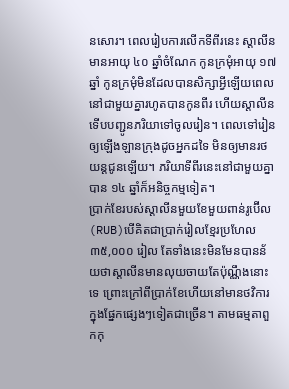នសោរ។ ពេលរៀបការលើកទីពីរនេះ ស្តាលីនមានអាយុ ៤០ ឆ្នាំចំណែក កូនក្រមុំអាយុ ១៧ឆ្នាំ កូនក្រមុំមិនដែលបានសិក្សាអ្វីឡើយពេលនៅជាមួយគ្នារហូតបានកូនពីរ ហើយស្តាលីនទើបបញ្ជូនភរិយាទៅចូលរៀន។ ពេលទៅរៀនឲ្យឡើងឡានក្រុងដូចអ្នកដទៃ មិនឲ្យមានរថយន្តជូនឡើយ។ ភរិយាទីពីរនេះនៅជាមួយគ្នាបាន ១៤ ឆ្នាំក៏អនិច្ចកម្មទៀត។
ប្រាក់ខែរបស់ស្តាលីនមួយខែមួយពាន់រូប៊ើល (RUB)បើគិតជាប្រាក់រៀលខ្មែរប្រហែល ៣៥,០០០ រៀល តែទាំងនេះមិនមែនបានន័យថាស្តាលីនមានលុយចាយតែប៉ុណ្ណឹងនោះទេ ព្រោះក្រៅពីប្រាក់ខែហើយនៅមានថវិការក្នុងផ្នែកផ្សេងៗទៀតជាច្រើន។ តាមធម្មតាពួកកុ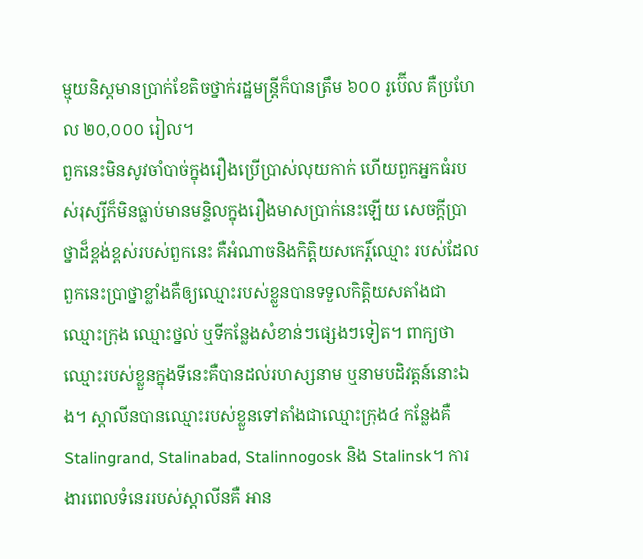ម្មុយនិស្តមានប្រាក់ខែតិចថ្នាក់រដ្ឋមន្ត្រីក៏បានត្រឹម ៦០០ រូប៊ើល គឺប្រហែល ២០,០០០ រៀល។
ពួកនេះមិនសូវចាំបាច់ក្នុងរឿងប្រើប្រាស់លុយកាក់ ហើយពួកអ្នកធំរបស់រុស្សីក៏មិនធ្លាប់មានមន្ទិលក្នុងរឿងមាសប្រាក់នេះឡើយ សេចក្តីប្រាថ្នាដ៏ខ្ពង់ខ្ពស់របស់ពួកនេះ គឺអំណាចនិងកិត្តិយសកេរិ៍្តឈ្មោះ របស់ដែលពួកនេះប្រាថ្នាខ្លាំងគឺឲ្យឈ្មោះរបស់ខ្លួនបានទទួលកិត្តិយសតាំងជាឈ្មោះក្រុង ឈ្មោះថ្នល់ ឬទីកន្លែងសំខាន់ៗផ្សេងៗទៀត។ ពាក្យថា ឈ្មោះរបស់ខ្លួនក្នុងទីនេះគឺបានដល់រហស្សនាម ឬនាមបដិវត្តន៍នោះឯង។ ស្តាលីនបានឈ្មោះរបស់ខ្លួនទៅតាំងជាឈ្មោះក្រុង៤ កន្លែងគឺ Stalingrand, Stalinabad, Stalinnogosk និង Stalinsk។ ការងារពេលទំនេររបស់ស្តាលីនគឺ អាន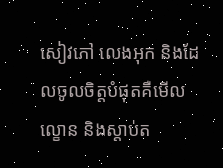សៀវភៅ លេងអុក និងដែលចូលចិត្តបំផុតគឺមើលល្ខោន និងស្តាប់ត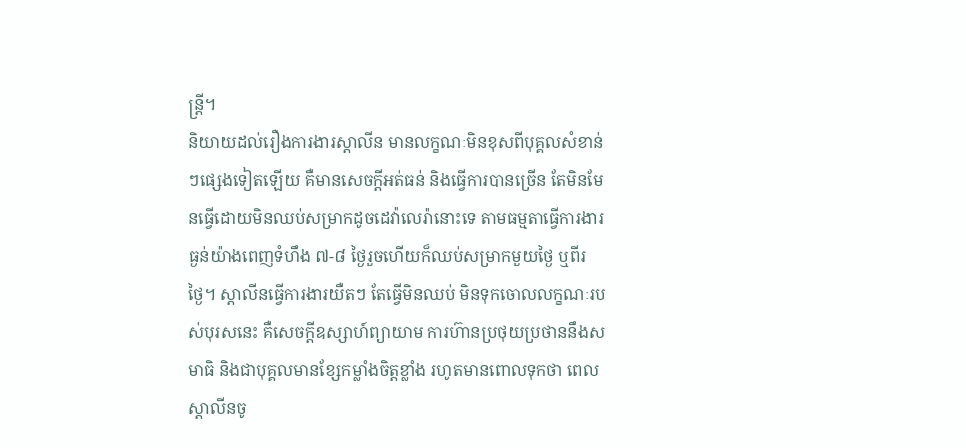ន្ត្រី។
និយាយដល់រឿងការងារស្តាលីន មានលក្ខណៈមិនខុសពីបុគ្គលសំខាន់ៗផ្សេងទៀតឡើយ គឺមានសេចក្តីអត់ធន់ និងធ្វើការបានច្រើន តែមិនមែនធ្វើដោយមិនឈប់សម្រាកដូចដេវ៉ាលេរ៉ានោះទេ តាមធម្មតាធ្វើការងារធ្ងន់យ៉ាងពេញទំហឹង ៧-៨ ថ្ងៃរួចហើយក៏ឈប់សម្រាកមួយថ្ងៃ ឬពីរថ្ងៃ។ ស្តាលីនធ្វើការងារយឺតៗ តែធ្វើមិនឈប់ មិនទុកចោលលក្ខណៈរបស់បុរសនេះ គឺសេចក្តីឧស្សាហ៍ព្យាយាម ការហ៊ានប្រថុយប្រថាននឹងសមាធិ និងជាបុគ្គលមានខ្សែកម្លាំងចិត្តខ្លាំង រហូតមានពោលទុកថា ពេលស្តាលីនចូ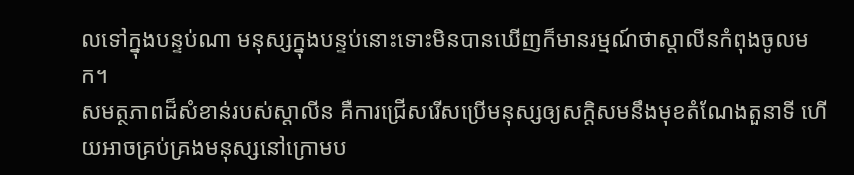លទៅក្នុងបន្ទប់ណា មនុស្សក្នុងបន្ទប់នោះទោះមិនបានឃើញក៏មានរម្មណ៍ថាស្តាលីនកំពុងចូលមក។
សមត្ថភាពដ៏សំខាន់របស់ស្តាលីន គឺការជ្រើសរើសប្រើមនុស្សឲ្យសក្តិសមនឹងមុខតំណែងតួនាទី ហើយអាចគ្រប់គ្រងមនុស្សនៅក្រោមប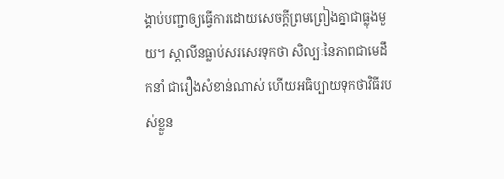ង្គាប់បញ្ជាឲ្យធ្វើការដោយសេចក្តីព្រមព្រៀងគ្នាជាធ្លុងមួយ។ ស្តាលីនធ្លាប់សរសេរទុកថា សិល្បៈនៃភាពជាមេដឹកនាំ ជារឿងសំខាន់ណាស់ ហើយអធិប្បាយទុកថាវិធីរបស់ខ្លួន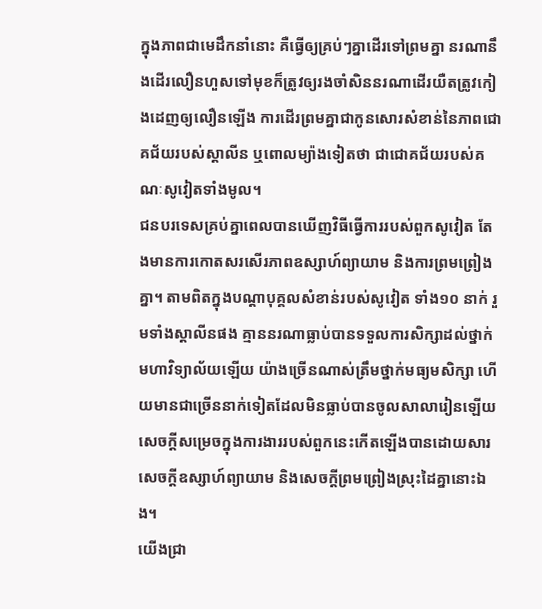ក្នុងភាពជាមេដឹកនាំនោះ គឺធ្វើឲ្យគ្រប់ៗគ្នាដើរទៅព្រមគ្នា នរណានឹងដើរលឿនហួសទៅមុខក៏ត្រូវឲ្យរងចាំសិននរណាដើរយឺតត្រូវកៀងដេញឲ្យលឿនឡើង ការដើរព្រមគ្នាជាកូនសោរសំខាន់នៃភាពជោគជ័យរបស់ស្តាលីន ឬពោលម្យ៉ាងទៀតថា ជាជោគជ័យរបស់គណៈសូវៀតទាំងមូល។
ជនបរទេសគ្រប់គ្នាពេលបានឃើញវិធីធ្វើការរបស់ពួកសូវៀត តែងមានការកោតសរសើរភាពឧស្សាហ៍ព្យាយាម និងការព្រមព្រៀងគ្នា។ តាមពិតក្នុងបណ្តាបុគ្គលសំខាន់របស់សូវៀត ទាំង១០ នាក់ រួមទាំងស្តាលីនផង គ្មាននរណាធ្លាប់បានទទួលការសិក្សាដល់ថ្នាក់មហាវិទ្យាល័យឡើយ យ៉ាងច្រើនណាស់ត្រឹមថ្នាក់មធ្យមសិក្សា ហើយមានជាច្រើននាក់ទៀតដែលមិនធ្លាប់បានចូលសាលារៀនឡើយ សេចក្តីសម្រេចក្នុងការងាររបស់ពួកនេះកើតឡើងបានដោយសារសេចក្តីឧស្សាហ៍ព្យាយាម និងសេចក្តីព្រមព្រៀងស្រុះដៃគ្នានោះឯង។
យើងជ្រា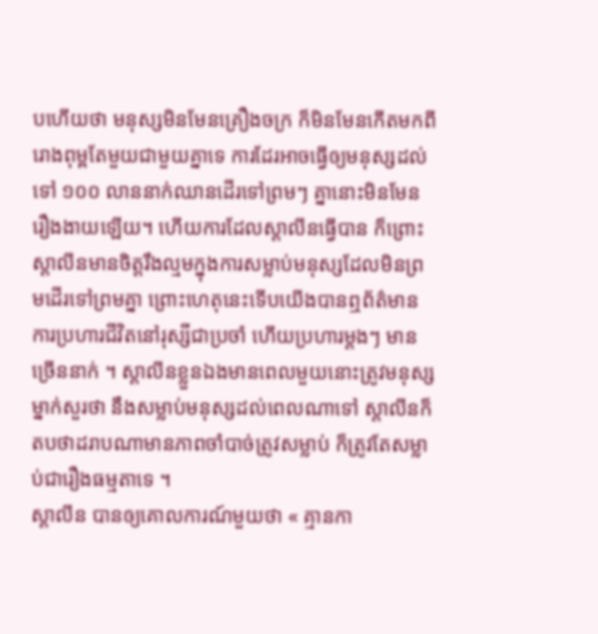បហើយថា មនុស្សមិនមែនគ្រឿងចក្រ ក៏មិនមែនកើតមកពីរោងពុម្ពតែមួយជាមួយគ្នាទេ ការដែរអាចធ្វើឲ្យមនុស្សដល់ទៅ ១០០ លាននាក់ឈានដើរទៅព្រមៗ គ្នានោះមិនមែនរឿងងាយឡើយ។ ហើយការដែលស្តាលីនធ្វើបាន ក៏ព្រោះស្តាលីនមានចិត្តរឹងល្មមក្នុងការសម្លាប់មនុស្សដែលមិនព្រមដើរទៅព្រមគ្នា ព្រោះហេតុនេះទើបយើងបានឮព័ត៌មានការប្រហារជីវិតនៅរុស្សីជាប្រចាំ ហើយប្រហារម្តងៗ មានច្រើននាក់ ។ ស្តាលីនខ្លួនឯងមានពេលមួយនោះត្រូវមនុស្សម្នាក់សួរថា នឹងសម្លាប់មនុស្សដល់ពេលណាទៅ ស្តាលីនក៏តបថាដរាបណាមានភាពចាំបាច់ត្រូវសម្លាប់ ក៏ត្រូវតែសម្លាប់ជារឿងធម្មតាទេ ។
ស្តាលីន បានឲ្យគោលការណ៍មួយថា « គ្មានកា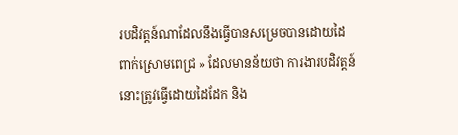របដិវត្តន៍ណាដែលនឹងធ្វើបានសម្រេចបានដោយដៃពាក់ស្រោមពេជ្រ » ដែលមានន័យថា ការងារបដិវត្តន៍នោះត្រូវធ្វើដោយដៃដែក និង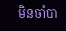មិនចាំបា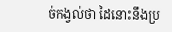ច់កង្វល់ថា ដៃនោះនឹងប្រ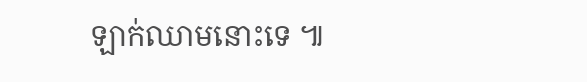ឡាក់ឈាមនោះទេ ៕